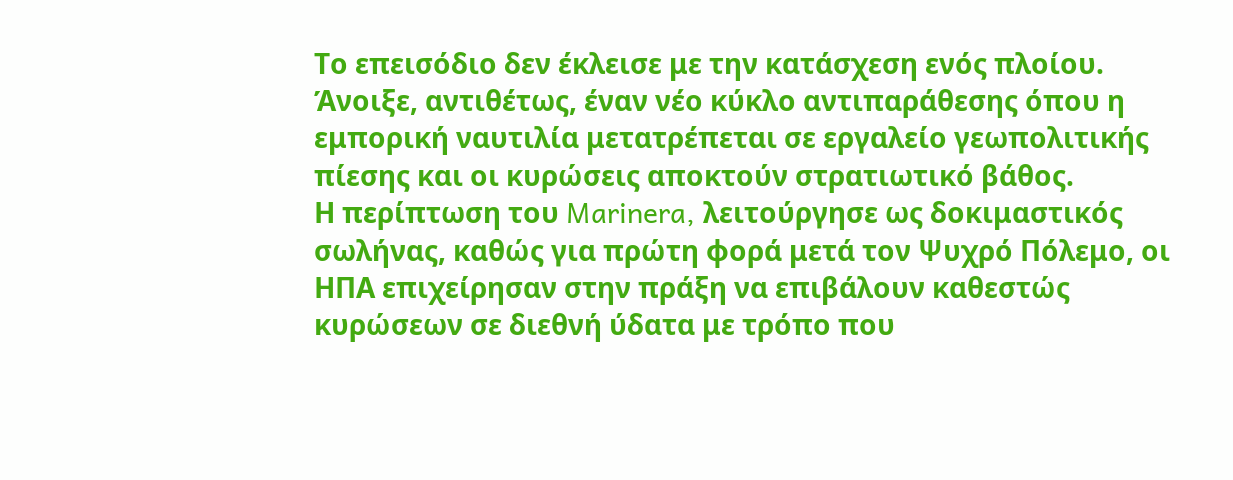Το επεισόδιο δεν έκλεισε με την κατάσχεση ενός πλοίου. Άνοιξε, αντιθέτως, έναν νέο κύκλο αντιπαράθεσης όπου η εμπορική ναυτιλία μετατρέπεται σε εργαλείο γεωπολιτικής πίεσης και οι κυρώσεις αποκτούν στρατιωτικό βάθος.
Η περίπτωση του Marinera, λειτούργησε ως δοκιμαστικός σωλήνας, καθώς για πρώτη φορά μετά τον Ψυχρό Πόλεμο, οι ΗΠΑ επιχείρησαν στην πράξη να επιβάλουν καθεστώς κυρώσεων σε διεθνή ύδατα με τρόπο που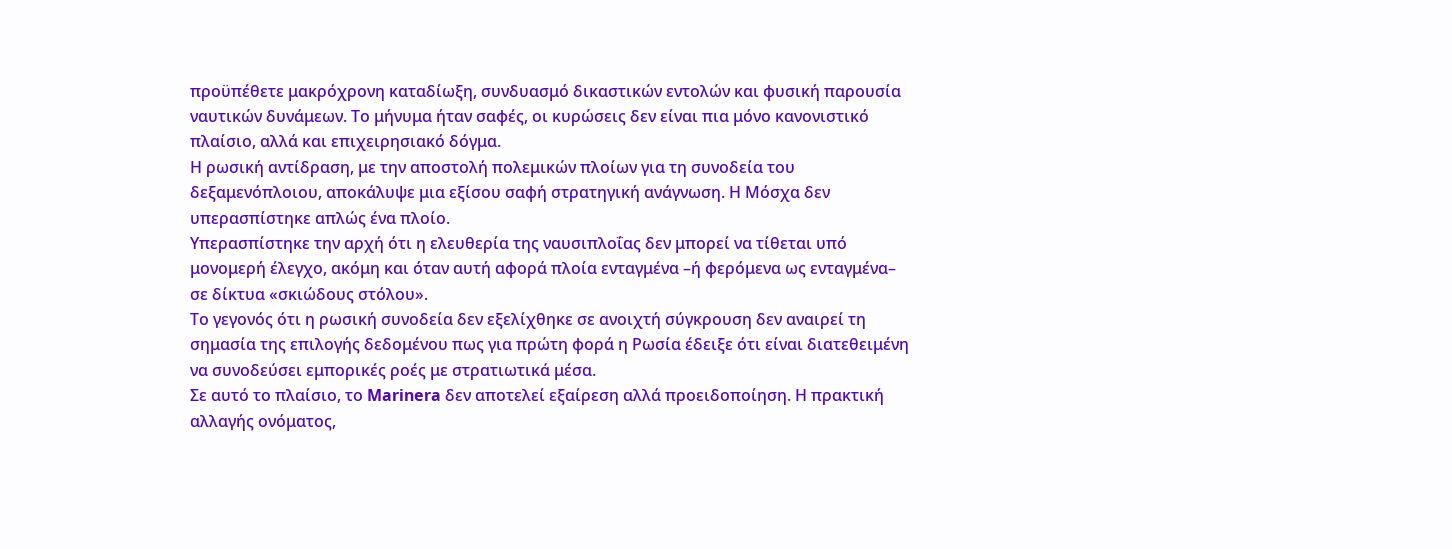προϋπέθετε μακρόχρονη καταδίωξη, συνδυασμό δικαστικών εντολών και φυσική παρουσία ναυτικών δυνάμεων. Το μήνυμα ήταν σαφές, οι κυρώσεις δεν είναι πια μόνο κανονιστικό πλαίσιο, αλλά και επιχειρησιακό δόγμα.
Η ρωσική αντίδραση, με την αποστολή πολεμικών πλοίων για τη συνοδεία του δεξαμενόπλοιου, αποκάλυψε μια εξίσου σαφή στρατηγική ανάγνωση. Η Μόσχα δεν υπερασπίστηκε απλώς ένα πλοίο.
Υπερασπίστηκε την αρχή ότι η ελευθερία της ναυσιπλοΐας δεν μπορεί να τίθεται υπό μονομερή έλεγχο, ακόμη και όταν αυτή αφορά πλοία ενταγμένα –ή φερόμενα ως ενταγμένα– σε δίκτυα «σκιώδους στόλου».
Το γεγονός ότι η ρωσική συνοδεία δεν εξελίχθηκε σε ανοιχτή σύγκρουση δεν αναιρεί τη σημασία της επιλογής δεδομένου πως για πρώτη φορά η Ρωσία έδειξε ότι είναι διατεθειμένη να συνοδεύσει εμπορικές ροές με στρατιωτικά μέσα.
Σε αυτό το πλαίσιο, το Marinera δεν αποτελεί εξαίρεση αλλά προειδοποίηση. Η πρακτική αλλαγής ονόματος,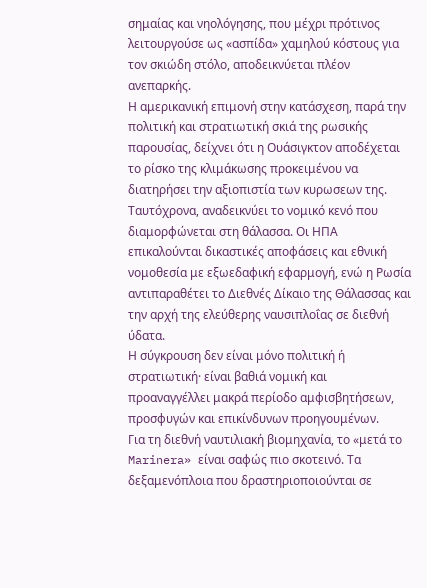σημαίας και νηολόγησης, που μέχρι πρότινος λειτουργούσε ως «ασπίδα» χαμηλού κόστους για τον σκιώδη στόλο, αποδεικνύεται πλέον ανεπαρκής.
Η αμερικανική επιμονή στην κατάσχεση, παρά την πολιτική και στρατιωτική σκιά της ρωσικής παρουσίας, δείχνει ότι η Ουάσιγκτον αποδέχεται το ρίσκο της κλιμάκωσης προκειμένου να διατηρήσει την αξιοπιστία των κυρωσεων της.
Ταυτόχρονα, αναδεικνύει το νομικό κενό που διαμορφώνεται στη θάλασσα. Οι ΗΠΑ επικαλούνται δικαστικές αποφάσεις και εθνική νομοθεσία με εξωεδαφική εφαρμογή, ενώ η Ρωσία αντιπαραθέτει το Διεθνές Δίκαιο της Θάλασσας και την αρχή της ελεύθερης ναυσιπλοΐας σε διεθνή ύδατα.
Η σύγκρουση δεν είναι μόνο πολιτική ή στρατιωτική· είναι βαθιά νομική και προαναγγέλλει μακρά περίοδο αμφισβητήσεων, προσφυγών και επικίνδυνων προηγουμένων.
Για τη διεθνή ναυτιλιακή βιομηχανία, το «μετά το Marinera» είναι σαφώς πιο σκοτεινό. Τα δεξαμενόπλοια που δραστηριοποιούνται σε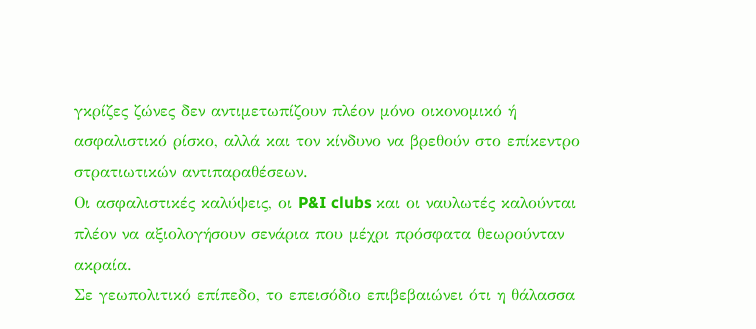γκρίζες ζώνες δεν αντιμετωπίζουν πλέον μόνο οικονομικό ή ασφαλιστικό ρίσκο, αλλά και τον κίνδυνο να βρεθούν στο επίκεντρο στρατιωτικών αντιπαραθέσεων.
Οι ασφαλιστικές καλύψεις, οι P&I clubs και οι ναυλωτές καλούνται πλέον να αξιολογήσουν σενάρια που μέχρι πρόσφατα θεωρούνταν ακραία.
Σε γεωπολιτικό επίπεδο, το επεισόδιο επιβεβαιώνει ότι η θάλασσα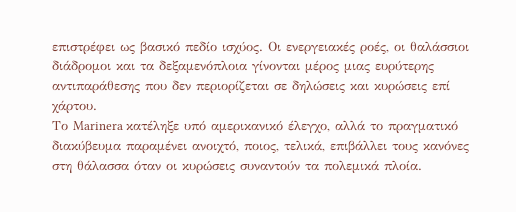επιστρέφει ως βασικό πεδίο ισχύος. Οι ενεργειακές ροές, οι θαλάσσιοι διάδρομοι και τα δεξαμενόπλοια γίνονται μέρος μιας ευρύτερης αντιπαράθεσης που δεν περιορίζεται σε δηλώσεις και κυρώσεις επί χάρτου.
Το Marinera κατέληξε υπό αμερικανικό έλεγχο, αλλά το πραγματικό διακύβευμα παραμένει ανοιχτό, ποιος, τελικά, επιβάλλει τους κανόνες στη θάλασσα όταν οι κυρώσεις συναντούν τα πολεμικά πλοία.